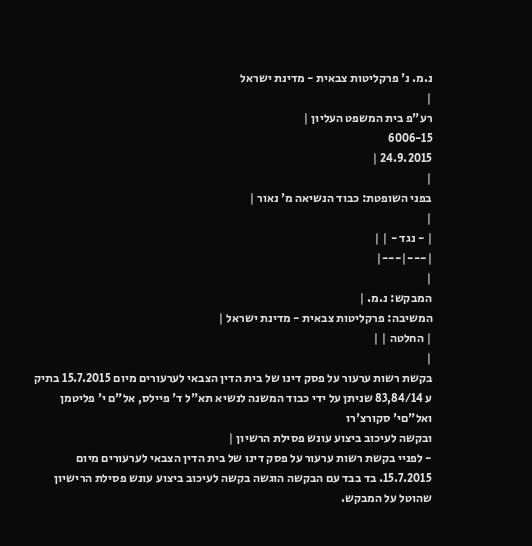נ.מ. נ' פרקליטות צבאית - מדינת ישראל
|
רע"פ בית המשפט העליון |
6006-15
24.9.2015 |
|
בפני השופטת: כבוד הנשיאה מ' נאור |
|
| - נגד - | |
|---|---|
|
המבקש: נ.מ. |
המשיבה: פרקליטות צבאית - מדינת ישראל |
| החלטה | |
|
בקשת רשות ערעור על פסק דינו של בית הדין הצבאי לערעורים מיום 15.7.2015 בתיק ע 83,84/14 שניתן על ידי כבוד המשנה לנשיא תא"ל ד' פיילס, אל"ם י' פליטמן ואל"םי' סקורצ'רו
ובקשה לעיכוב ביצוע עונש פסילת הרשיון |
- לפניי בקשת רשות ערעור על פסק דינו של בית הדין הצבאי לערעורים מיום 15.7.2015. בד בבד עם הבקשה הוגשה בקשה לעיכוב ביצוע עונש פסילת הרישיון שהוטל על המבקש.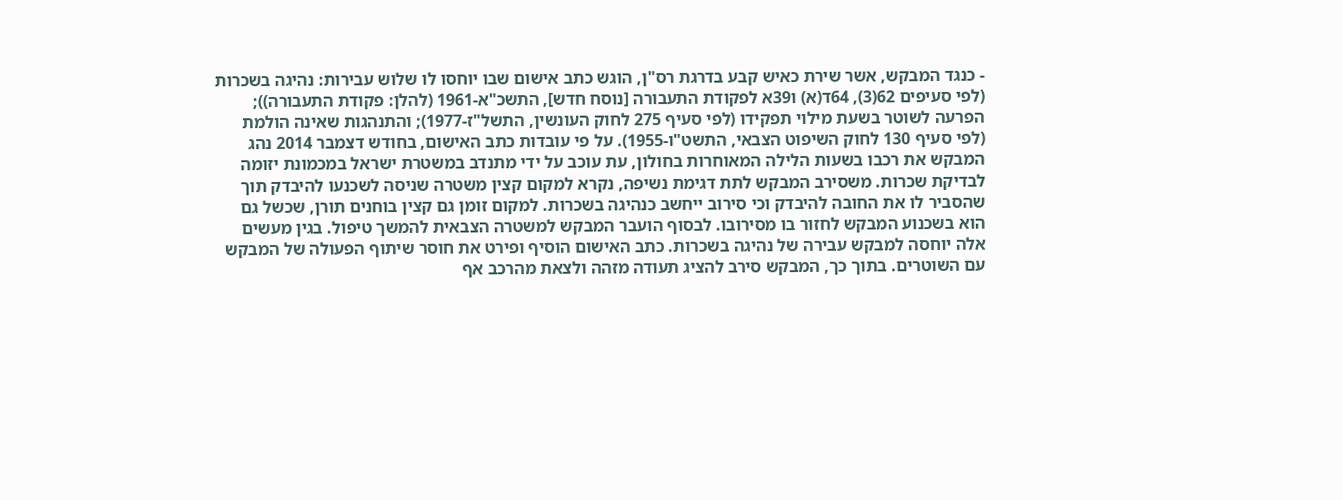- כנגד המבקש, אשר שירת כאיש קבע בדרגת רס"ן, הוגש כתב אישום שבו יוחסו לו שלוש עבירות: נהיגה בשכרות (לפי סעיפים 62(3), 64ד(א) ו39א לפקודת התעבורה [נוסח חדש], התשכ"א-1961 (להלן: פקודת התעבורה)); הפרעה לשוטר בשעת מילוי תפקידו (לפי סעיף 275 לחוק העונשין, התשל"ז-1977); והתנהגות שאינה הולמת (לפי סעיף 130 לחוק השיפוט הצבאי, התשט"ו-1955). על פי עובדות כתב האישום, בחודש דצמבר 2014 נהג המבקש את רכבו בשעות הלילה המאוחרות בחולון, עת עוכב על ידי מתנדב במשטרת ישראל במכמונת יזומה לבדיקת שכרות. משסירב המבקש לתת דגימת נשיפה, נקרא למקום קצין משטרה שניסה לשכנעו להיבדק תוך שהסביר לו את החובה להיבדק וכי סירוב ייחשב כנהיגה בשכרות. למקום זומן גם קצין בוחנים תורן, שכשל גם הוא בשכנוע המבקש לחזור בו מסירובו. לבסוף הועבר המבקש למשטרה הצבאית להמשך טיפול. בגין מעשים אלה יוחסה למבקש עבירה של נהיגה בשכרות. כתב האישום הוסיף ופירט את חוסר שיתוף הפעולה של המבקש עם השוטרים. בתוך כך, המבקש סירב להציג תעודה מזהה ולצאת מהרכב אף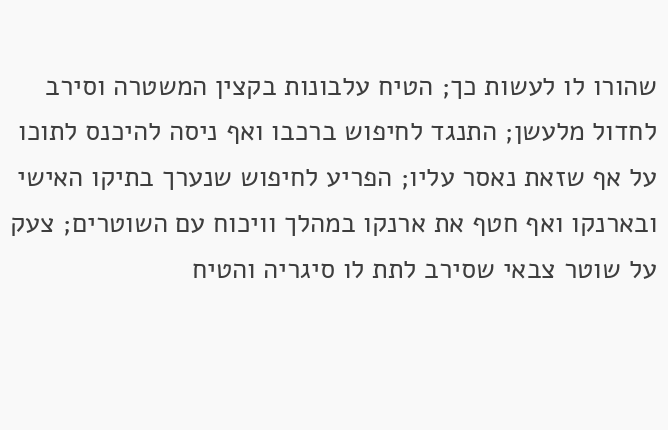שהורו לו לעשות כך; הטיח עלבונות בקצין המשטרה וסירב לחדול מלעשן; התנגד לחיפוש ברכבו ואף ניסה להיכנס לתוכו על אף שזאת נאסר עליו; הפריע לחיפוש שנערך בתיקו האישי ובארנקו ואף חטף את ארנקו במהלך וויכוח עם השוטרים; צעק על שוטר צבאי שסירב לתת לו סיגריה והטיח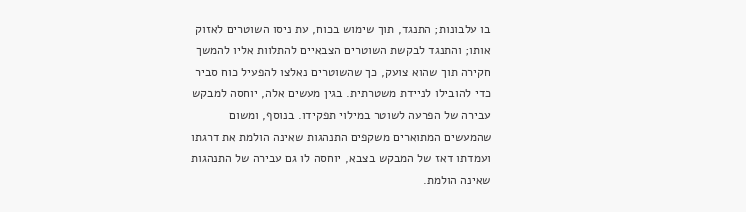בו עלבונות; התנגד, תוך שימוש בכוח, עת ניסו השוטרים לאזוק אותו; והתנגד לבקשת השוטרים הצבאיים להתלוות אליו להמשך חקירה תוך שהוא צועק, כך שהשוטרים נאלצו להפעיל כוח סביר כדי להובילו לניידת משטרתית. בגין מעשים אלה, יוחסה למבקש עבירה של הפרעה לשוטר במילוי תפקידו. בנוסף, ומשום שהמעשים המתוארים משקפים התנהגות שאינה הולמת את דרגתו ועמדתו דאז של המבקש בצבא, יוחסה לו גם עבירה של התנהגות שאינה הולמת.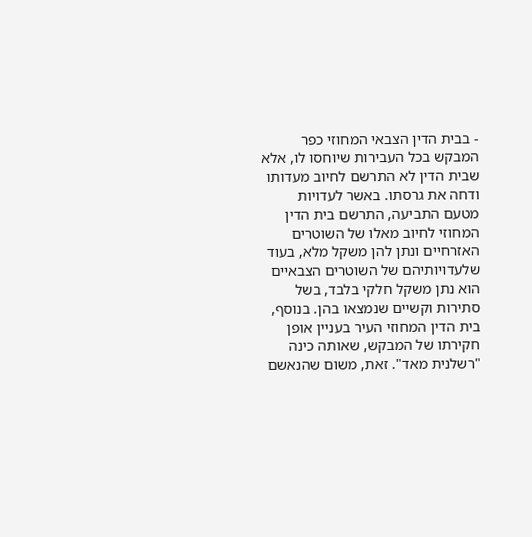- בבית הדין הצבאי המחוזי כפר המבקש בכל העבירות שיוחסו לו, אלא שבית הדין לא התרשם לחיוב מעדותו ודחה את גרסתו. באשר לעדויות מטעם התביעה, התרשם בית הדין המחוזי לחיוב מאלו של השוטרים האזרחיים ונתן להן משקל מלא, בעוד שלעדויותיהם של השוטרים הצבאיים הוא נתן משקל חלקי בלבד, בשל סתירות וקשיים שנמצאו בהן. בנוסף, בית הדין המחוזי העיר בעניין אופן חקירתו של המבקש, שאותה כינה "רשלנית מאד". זאת, משום שהנאשם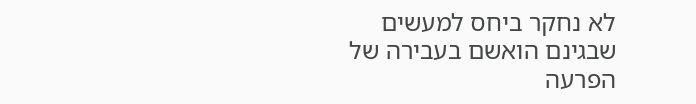לא נחקר ביחס למעשים שבגינם הואשם בעבירה של הפרעה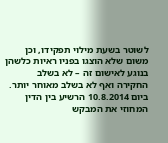לשוטר בשעת מילוי תפקידו, וכן משום שלא הוצגו בפניו ראיות כלשהן בנוגע לאישום זה – לא בשלב החקירה ואף לא בשלב מאוחר יותר. ביום 10.8.2014 הרשיע בין הדין המחוזי את המבקש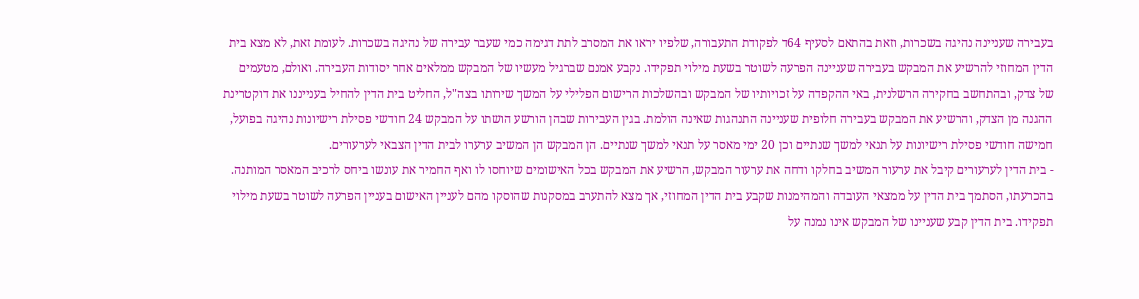בעבירה שעניינה נהיגה בשכרות, וזאת בהתאם לסעיף 64ד לפקודת התעבורה, שלפיו יראו את המסרב לתת דגימה כמי שעבר עבירה של נהיגה בשכרות. לעומת זאת, לא מצא בית הדין המחוזי להרשיע את המבקש בעבירה שעניינה הפרעה לשוטר בשעת מילוי תפקידו. נקבע אמנם שברגיל מעשיו של המבקש ממלאים אחר יסודות העבירה. ואולם, מטעמים של צדק, ובהתחשב בחקירה הרשלנית, באי ההקפדה על זכויותיו של המבקש ובהשלכות הרישום הפלילי על המשך שירותו בצה"ל, החליט בית הדין להחיל בענייננו את דוקטרינת ההגנה מן הצדק, והרשיע את המבקש בעבירה חלופית שעניינה התנהגות שאינה הולמת. בגין העבירות שבהן הורשע הושתו על המבקש 24 חודשי פסילת רישיונות נהיגה בפועל, חמישה חודשי פסילת רישיונות על תנאי למשך שנתיים וכן 20 ימי מאסר על תנאי למשך שנתיים. הן המבקש הן המשיב ערערו לבית הדין הצבאי לערעורים.
- בית הדין לערעורים קיבל את ערעור המשיב בחלקו ודחה את ערעור המבקש, הרשיע את המבקש בכל האישומים שיוחסו לו ואף החמיר את עונשו ביחס לרכיב המאסר המותנה. בהכרעתו, הסתמך בית הדין על ממצאי העובדה והמהימנות שקבע בית הדין המחוזי, אך מצא להתערב במסקנות שהוסקו מהם לעניין האישום בעניין הפרעה לשוטר בשעת מילוי תפקידו. בית הדין קבע שעניינו של המבקש אינו נמנה על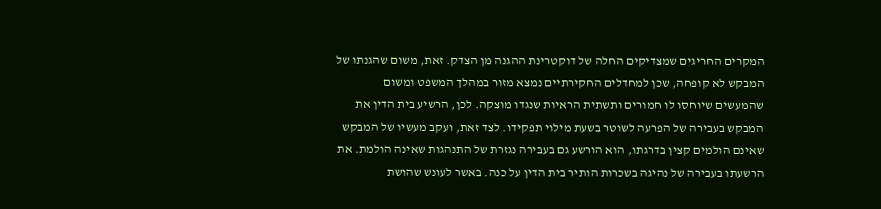המקרים החריגים שמצדיקים החלה של דוקטרינת ההגנה מן הצדק. זאת, משום שהגנתו של המבקש לא קופחה, שכן למחדלים החקירתיים נמצא מזור במהלך המשפט ומשום שהמעשים שיוחסו לו חמורים ותשתית הראיות שנגדו מוצקה. לכן, הרשיע בית הדין את המבקש בעבירה של הפרעה לשוטר בשעת מילוי תפקידו. לצד זאת, ועקב מעשיו של המבקש שאינם הולמים קצין בדרגתו, הוא הורשע גם בעבירה נגזרת של התנהגות שאינה הולמת. את הרשעתו בעבירה של נהיגה בשכרות הותיר בית הדין על כנה. באשר לעונש שהושת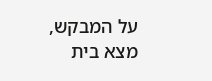על המבקש, מצא בית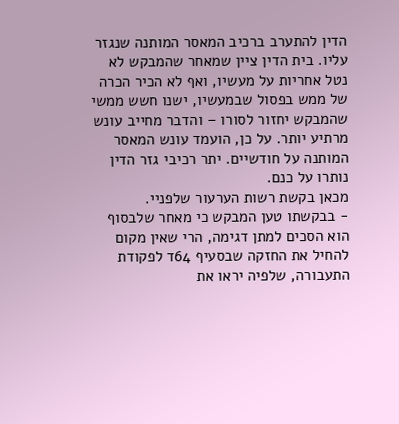הדין להתערב ברכיב המאסר המותנה שנגזר עליו. בית הדין ציין שמאחר שהמבקש לא נטל אחריות על מעשיו, ואף לא הכיר הכרה של ממש בפסול שבמעשיו, ישנו חשש ממשי שהמבקש יחזור לסורו – והדבר מחייב עונש מרתיע יותר. על כן, הועמד עונש המאסר המותנה על חודשיים. יתר רכיבי גזר הדין נותרו על כנם.
מכאן בקשת רשות הערעור שלפניי.
- בבקשתו טען המבקש כי מאחר שלבסוף הוא הסכים למתן דגימה, הרי שאין מקום להחיל את החזקה שבסעיף 64ד לפקודת התעבורה, שלפיה יראו את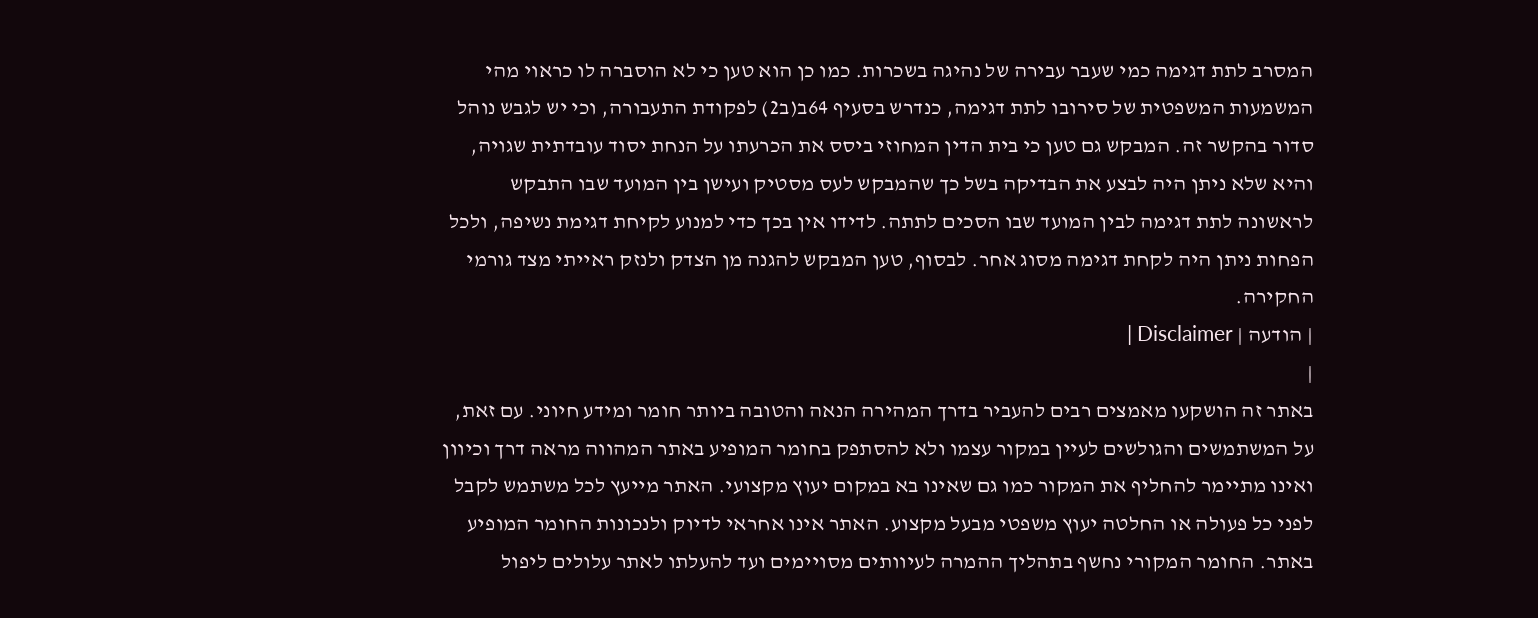המסרב לתת דגימה כמי שעבר עבירה של נהיגה בשכרות. כמו כן הוא טען כי לא הוסברה לו כראוי מהי המשמעות המשפטית של סירובו לתת דגימה, כנדרש בסעיף 64ב(ב2) לפקודת התעבורה, וכי יש לגבש נוהל סדור בהקשר זה. המבקש גם טען כי בית הדין המחוזי ביסס את הכרעתו על הנחת יסוד עובדתית שגויה, והיא שלא ניתן היה לבצע את הבדיקה בשל כך שהמבקש לעס מסטיק ועישן בין המועד שבו התבקש לראשונה לתת דגימה לבין המועד שבו הסכים לתתה. לדידו אין בכך כדי למנוע לקיחת דגימת נשיפה, ולכל הפחות ניתן היה לקחת דגימה מסוג אחר. לבסוף, טען המבקש להגנה מן הצדק ולנזק ראייתי מצד גורמי החקירה.
| הודעה | Disclaimer |
|
באתר זה הושקעו מאמצים רבים להעביר בדרך המהירה הנאה והטובה ביותר חומר ומידע חיוני. עם זאת, על המשתמשים והגולשים לעיין במקור עצמו ולא להסתפק בחומר המופיע באתר המהווה מראה דרך וכיוון ואינו מתיימר להחליף את המקור כמו גם שאינו בא במקום יעוץ מקצועי. האתר מייעץ לכל משתמש לקבל לפני כל פעולה או החלטה יעוץ משפטי מבעל מקצוע. האתר אינו אחראי לדיוק ולנכונות החומר המופיע באתר. החומר המקורי נחשף בתהליך ההמרה לעיוותים מסויימים ועד להעלתו לאתר עלולים ליפול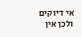אי דיוקים ולכן אין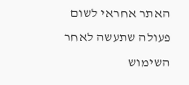האתר אחראי לשום פעולה שתעשה לאחר השימוש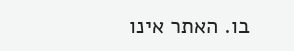בו. האתר אינו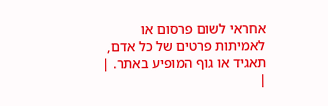אחראי לשום פרסום או לאמיתות פרטים של כל אדם, תאגיד או גוף המופיע באתר. |
|